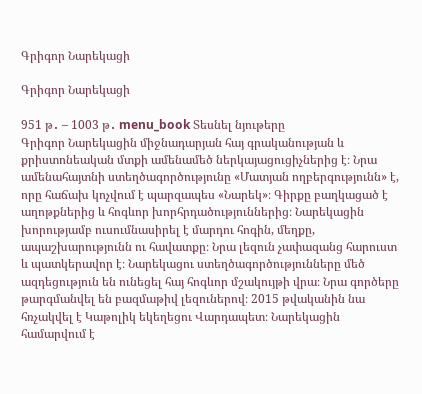Գրիգոր Նարեկացի

Գրիգոր Նարեկացի

951 թ․ – 1003 թ․ menu_book Տեսնել նյութերը
Գրիգոր Նարեկացին միջնադարյան հայ գրականության և քրիստոնեական մտքի ամենամեծ ներկայացուցիչներից է։ Նրա ամենահայտնի ստեղծագործությունը «Մատյան ողբերգությունն» է, որը հաճախ կոչվում է պարզապես «Նարեկ»։ Գիրքը բաղկացած է աղոթքներից և հոգևոր խորհրդածություններից։ Նարեկացին խորությամբ ուսումնասիրել է մարդու հոգին, մեղքը, ապաշխարությունն ու հավատքը։ Նրա լեզուն չափազանց հարուստ և պատկերավոր է։ Նարեկացու ստեղծագործությունները մեծ ազդեցություն են ունեցել հայ հոգևոր մշակույթի վրա։ Նրա գործերը թարգմանվել են բազմաթիվ լեզուներով։ 2015 թվականին նա հռչակվել է Կաթոլիկ եկեղեցու Վարդապետ։ Նարեկացին համարվում է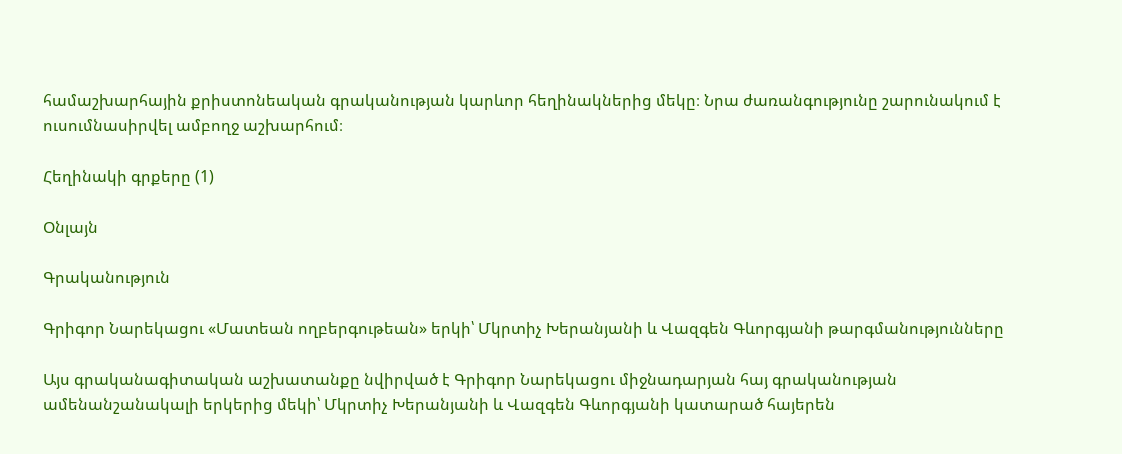համաշխարհային քրիստոնեական գրականության կարևոր հեղինակներից մեկը։ Նրա ժառանգությունը շարունակում է ուսումնասիրվել ամբողջ աշխարհում։

Հեղինակի գրքերը (1)

Օնլայն

Գրականություն

Գրիգոր Նարեկացու «Մատեան ողբերգութեան» երկի՝ Մկրտիչ Խերանյանի և Վազգեն Գևորգյանի թարգմանությունները

Այս գրականագիտական աշխատանքը նվիրված է Գրիգոր Նարեկացու միջնադարյան հայ գրականության ամենանշանակալի երկերից մեկի՝ Մկրտիչ Խերանյանի և Վազգեն Գևորգյանի կատարած հայերեն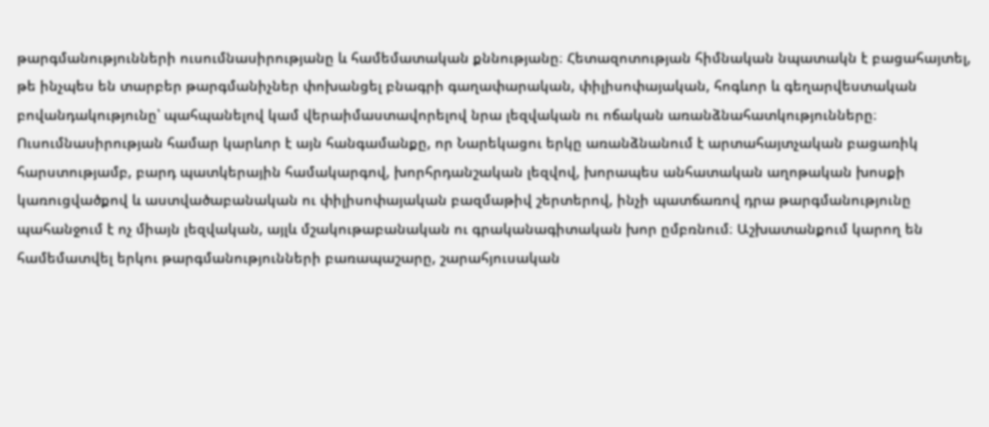թարգմանությունների ուսումնասիրությանը և համեմատական քննությանը։ Հետազոտության հիմնական նպատակն է բացահայտել, թե ինչպես են տարբեր թարգմանիչներ փոխանցել բնագրի գաղափարական, փիլիսոփայական, հոգևոր և գեղարվեստական բովանդակությունը՝ պահպանելով կամ վերաիմաստավորելով նրա լեզվական ու ոճական առանձնահատկությունները։ Ուսումնասիրության համար կարևոր է այն հանգամանքը, որ Նարեկացու երկը առանձնանում է արտահայտչական բացառիկ հարստությամբ, բարդ պատկերային համակարգով, խորհրդանշական լեզվով, խորապես անհատական աղոթական խոսքի կառուցվածքով և աստվածաբանական ու փիլիսոփայական բազմաթիվ շերտերով, ինչի պատճառով դրա թարգմանությունը պահանջում է ոչ միայն լեզվական, այլև մշակութաբանական ու գրականագիտական խոր ըմբռնում։ Աշխատանքում կարող են համեմատվել երկու թարգմանությունների բառապաշարը, շարահյուսական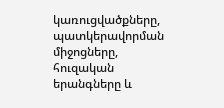կառուցվածքները, պատկերավորման միջոցները, հուզական երանգները և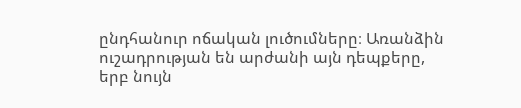ընդհանուր ոճական լուծումները։ Առանձին ուշադրության են արժանի այն դեպքերը, երբ նույն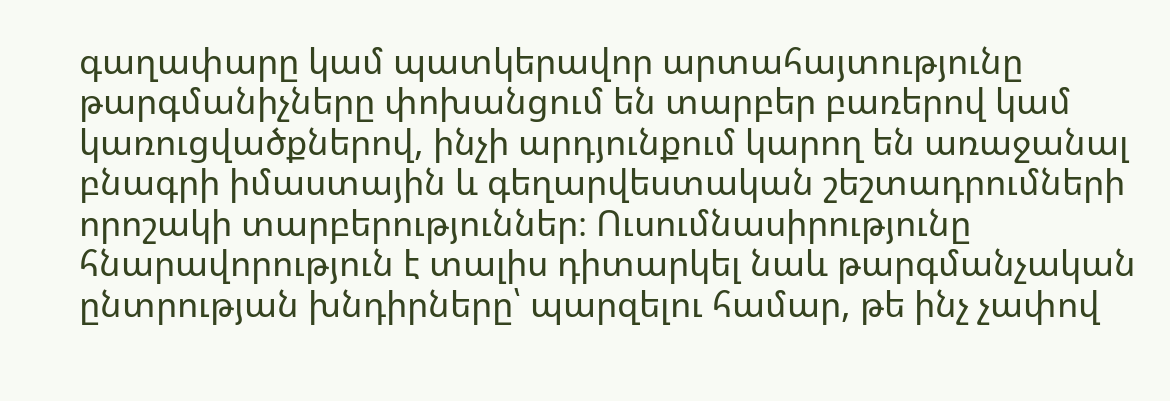գաղափարը կամ պատկերավոր արտահայտությունը թարգմանիչները փոխանցում են տարբեր բառերով կամ կառուցվածքներով, ինչի արդյունքում կարող են առաջանալ բնագրի իմաստային և գեղարվեստական շեշտադրումների որոշակի տարբերություններ։ Ուսումնասիրությունը հնարավորություն է տալիս դիտարկել նաև թարգմանչական ընտրության խնդիրները՝ պարզելու համար, թե ինչ չափով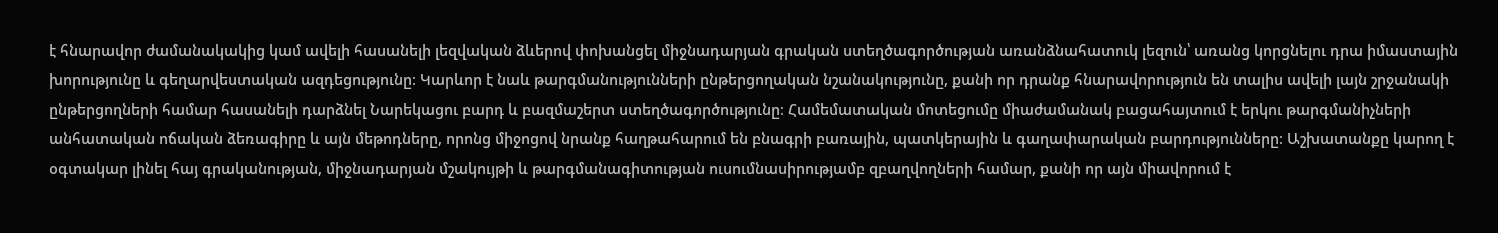է հնարավոր ժամանակակից կամ ավելի հասանելի լեզվական ձևերով փոխանցել միջնադարյան գրական ստեղծագործության առանձնահատուկ լեզուն՝ առանց կորցնելու դրա իմաստային խորությունը և գեղարվեստական ազդեցությունը։ Կարևոր է նաև թարգմանությունների ընթերցողական նշանակությունը, քանի որ դրանք հնարավորություն են տալիս ավելի լայն շրջանակի ընթերցողների համար հասանելի դարձնել Նարեկացու բարդ և բազմաշերտ ստեղծագործությունը։ Համեմատական մոտեցումը միաժամանակ բացահայտում է երկու թարգմանիչների անհատական ոճական ձեռագիրը և այն մեթոդները, որոնց միջոցով նրանք հաղթահարում են բնագրի բառային, պատկերային և գաղափարական բարդությունները։ Աշխատանքը կարող է օգտակար լինել հայ գրականության, միջնադարյան մշակույթի և թարգմանագիտության ուսումնասիրությամբ զբաղվողների համար, քանի որ այն միավորում է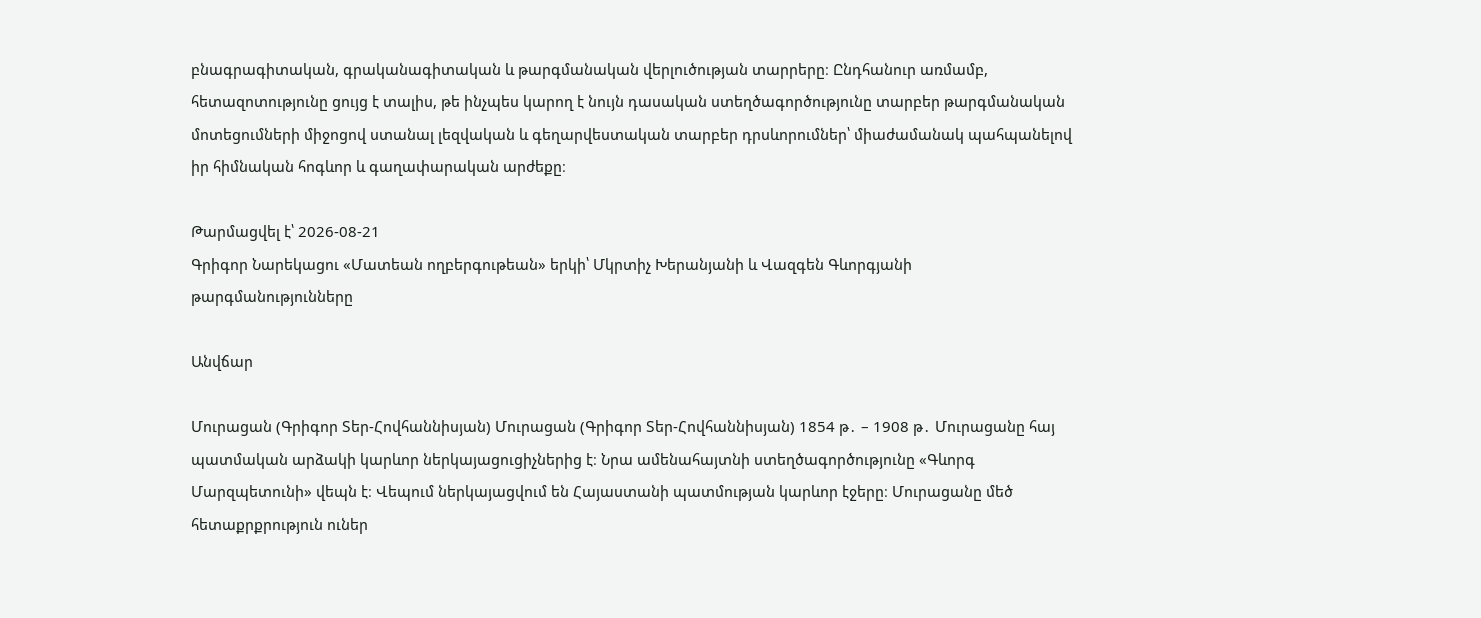բնագրագիտական, գրականագիտական և թարգմանական վերլուծության տարրերը։ Ընդհանուր առմամբ, հետազոտությունը ցույց է տալիս, թե ինչպես կարող է նույն դասական ստեղծագործությունը տարբեր թարգմանական մոտեցումների միջոցով ստանալ լեզվական և գեղարվեստական տարբեր դրսևորումներ՝ միաժամանակ պահպանելով իր հիմնական հոգևոր և գաղափարական արժեքը։

Թարմացվել է՝ 2026-08-21
Գրիգոր Նարեկացու «Մատեան ողբերգութեան» երկի՝ Մկրտիչ Խերանյանի և Վազգեն Գևորգյանի թարգմանությունները

Անվճար

Մուրացան (Գրիգոր Տեր-Հովհաննիսյան) Մուրացան (Գրիգոր Տեր-Հովհաննիսյան) 1854 թ․ – 1908 թ․ Մուրացանը հայ պատմական արձակի կարևոր ներկայացուցիչներից է։ Նրա ամենահայտնի ստեղծագործությունը «Գևորգ Մարզպետունի» վեպն է։ Վեպում ներկայացվում են Հայաստանի պատմության կարևոր էջերը։ Մուրացանը մեծ հետաքրքրություն ուներ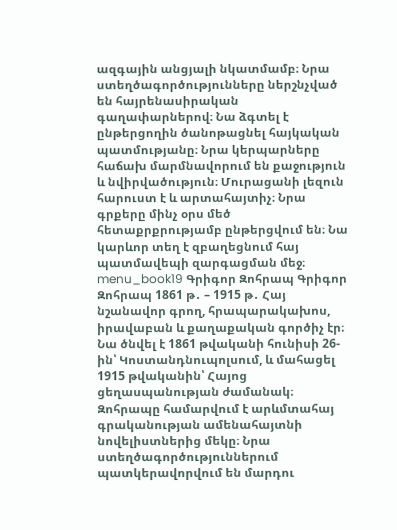ազգային անցյալի նկատմամբ։ Նրա ստեղծագործությունները ներշնչված են հայրենասիրական գաղափարներով։ Նա ձգտել է ընթերցողին ծանոթացնել հայկական պատմությանը։ Նրա կերպարները հաճախ մարմնավորում են քաջություն և նվիրվածություն։ Մուրացանի լեզուն հարուստ է և արտահայտիչ։ Նրա գրքերը մինչ օրս մեծ հետաքրքրությամբ ընթերցվում են։ Նա կարևոր տեղ է զբաղեցնում հայ պատմավեպի զարգացման մեջ։ menu_book19 Գրիգոր Զոհրապ Գրիգոր Զոհրապ 1861 թ․ – 1915 թ․ Հայ նշանավոր գրող, հրապարակախոս, իրավաբան և քաղաքական գործիչ էր։ Նա ծնվել է 1861 թվականի հունիսի 26-ին՝ Կոստանդնուպոլսում, և մահացել 1915 թվականին՝ Հայոց ցեղասպանության ժամանակ։ Զոհրապը համարվում է արևմտահայ գրականության ամենահայտնի նովելիստներից մեկը։ Նրա ստեղծագործություններում պատկերավորվում են մարդու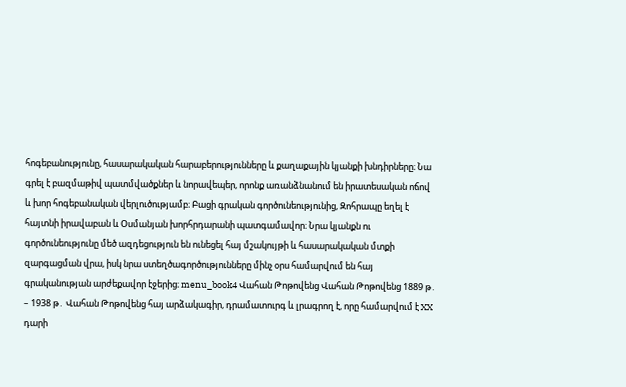հոգեբանությունը, հասարակական հարաբերությունները և քաղաքային կյանքի խնդիրները։ Նա գրել է բազմաթիվ պատմվածքներ և նորավեպեր, որոնք առանձնանում են իրատեսական ոճով և խոր հոգեբանական վերլուծությամբ։ Բացի գրական գործունեությունից, Զոհրապը եղել է հայտնի իրավաբան և Օսմանյան խորհրդարանի պատգամավոր։ Նրա կյանքն ու գործունեությունը մեծ ազդեցություն են ունեցել հայ մշակույթի և հասարակական մտքի զարգացման վրա, իսկ նրա ստեղծագործությունները մինչ օրս համարվում են հայ գրականության արժեքավոր էջերից։ menu_book4 Վահան Թոթովենց Վահան Թոթովենց 1889 թ․ – 1938 թ․ Վահան Թոթովենց հայ արձակագիր, դրամատուրգ և լրագրող է, որը համարվում է XX դարի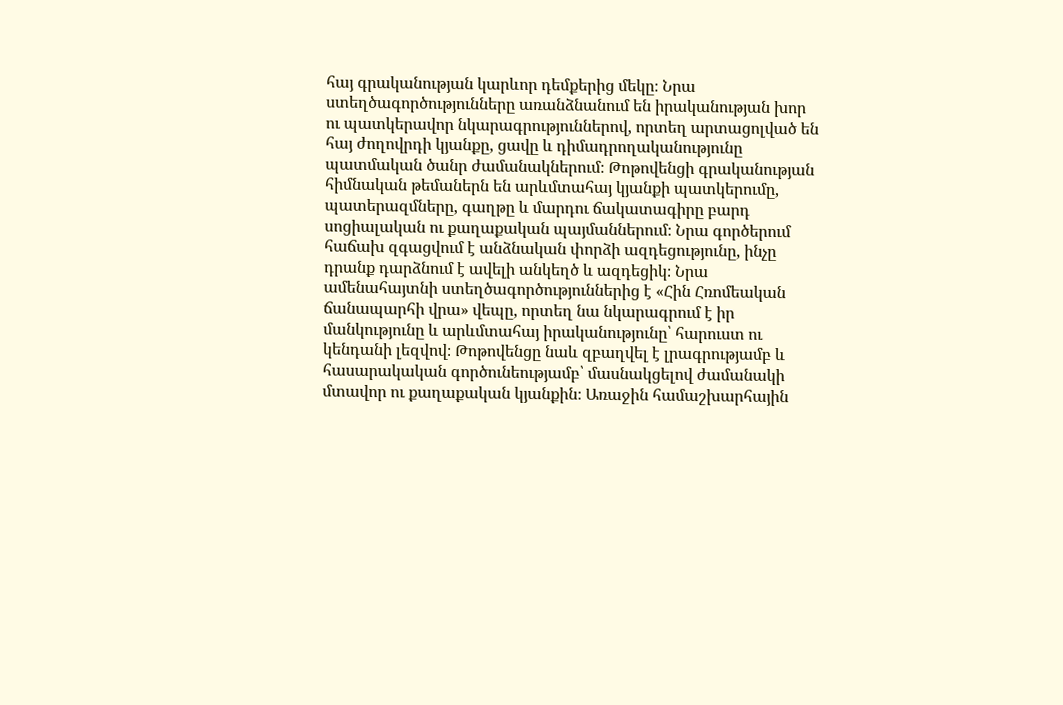հայ գրականության կարևոր դեմքերից մեկը։ Նրա ստեղծագործությունները առանձնանում են իրականության խոր ու պատկերավոր նկարագրություններով, որտեղ արտացոլված են հայ ժողովրդի կյանքը, ցավը և դիմադրողականությունը պատմական ծանր ժամանակներում։ Թոթովենցի գրականության հիմնական թեմաներն են արևմտահայ կյանքի պատկերումը, պատերազմները, գաղթը և մարդու ճակատագիրը բարդ սոցիալական ու քաղաքական պայմաններում։ Նրա գործերում հաճախ զգացվում է անձնական փորձի ազդեցությունը, ինչը դրանք դարձնում է ավելի անկեղծ և ազդեցիկ։ Նրա ամենահայտնի ստեղծագործություններից է «Հին Հռոմեական ճանապարհի վրա» վեպը, որտեղ նա նկարագրում է իր մանկությունը և արևմտահայ իրականությունը՝ հարուստ ու կենդանի լեզվով։ Թոթովենցը նաև զբաղվել է լրագրությամբ և հասարակական գործունեությամբ՝ մասնակցելով ժամանակի մտավոր ու քաղաքական կյանքին։ Առաջին համաշխարհային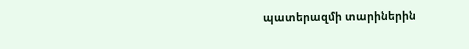պատերազմի տարիներին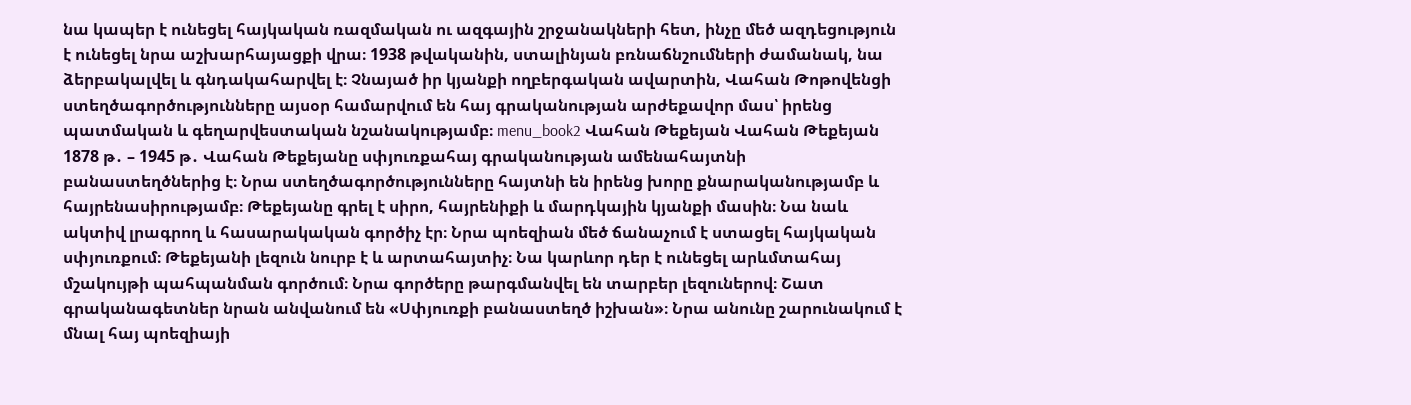նա կապեր է ունեցել հայկական ռազմական ու ազգային շրջանակների հետ, ինչը մեծ ազդեցություն է ունեցել նրա աշխարհայացքի վրա։ 1938 թվականին, ստալինյան բռնաճնշումների ժամանակ, նա ձերբակալվել և գնդակահարվել է։ Չնայած իր կյանքի ողբերգական ավարտին, Վահան Թոթովենցի ստեղծագործությունները այսօր համարվում են հայ գրականության արժեքավոր մաս՝ իրենց պատմական և գեղարվեստական նշանակությամբ։ menu_book2 Վահան Թեքեյան Վահան Թեքեյան 1878 թ․ – 1945 թ․ Վահան Թեքեյանը սփյուռքահայ գրականության ամենահայտնի բանաստեղծներից է։ Նրա ստեղծագործությունները հայտնի են իրենց խորը քնարականությամբ և հայրենասիրությամբ։ Թեքեյանը գրել է սիրո, հայրենիքի և մարդկային կյանքի մասին։ Նա նաև ակտիվ լրագրող և հասարակական գործիչ էր։ Նրա պոեզիան մեծ ճանաչում է ստացել հայկական սփյուռքում։ Թեքեյանի լեզուն նուրբ է և արտահայտիչ։ Նա կարևոր դեր է ունեցել արևմտահայ մշակույթի պահպանման գործում։ Նրա գործերը թարգմանվել են տարբեր լեզուներով։ Շատ գրականագետներ նրան անվանում են «Սփյուռքի բանաստեղծ իշխան»։ Նրա անունը շարունակում է մնալ հայ պոեզիայի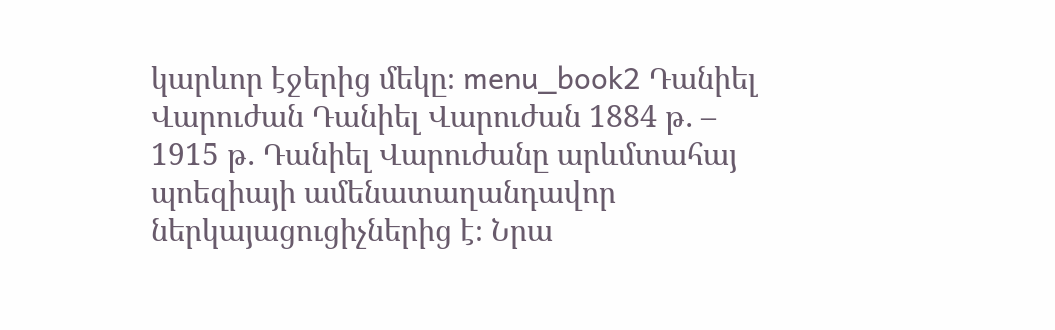կարևոր էջերից մեկը։ menu_book2 Դանիել Վարուժան Դանիել Վարուժան 1884 թ․ – 1915 թ․ Դանիել Վարուժանը արևմտահայ պոեզիայի ամենատաղանդավոր ներկայացուցիչներից է։ Նրա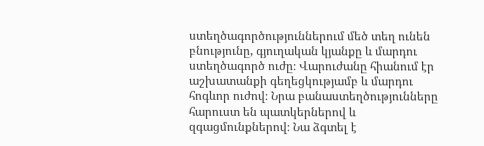ստեղծագործություններում մեծ տեղ ունեն բնությունը, գյուղական կյանքը և մարդու ստեղծագործ ուժը։ Վարուժանը հիանում էր աշխատանքի գեղեցկությամբ և մարդու հոգևոր ուժով։ Նրա բանաստեղծությունները հարուստ են պատկերներով և զգացմունքներով։ Նա ձգտել է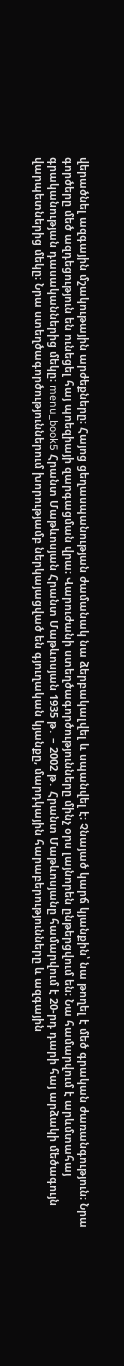վերածնել ազգային մշակութային արժեքները։ Հայոց ցեղասպանության ժամանակ նա ձերբակալվել և սպանվել է։ Չնայած կարճ կյանքին՝ նա թողել է մեծ գրական ժառանգություն։ Նրա գործերը մեծ ազդեցություն են ունեցել հայ պոեզիայի զարգացման վրա։ Վարուժանի ստեղծագործությունները մինչ օրս լայնորեն ընթերցվում են։ Նա համարվում է արևմտահայ գրականության դասականներից մեկը։ menu_book5 Հրանտ Մաթևոսյան Հրանտ Մաթևոսյան 1935 թ․ – 2002 թ․ Հրանտ Մաթևոսյանը համարվում է 20-րդ դարի հայ արձակի մեծագույն վարպետներից մեկը։ Նրա ստեղծագործություններում խորությամբ ներկայացված են գյուղական կյանքը, մարդկային հարաբերությունները և ազգային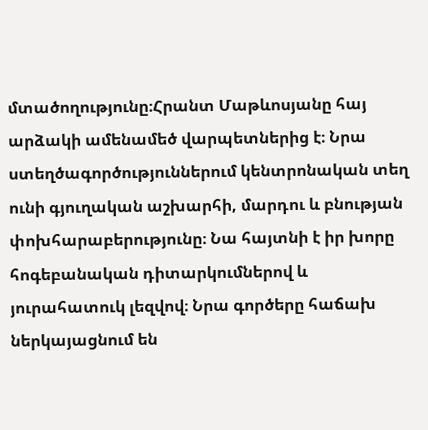մտածողությունը։Հրանտ Մաթևոսյանը հայ արձակի ամենամեծ վարպետներից է։ Նրա ստեղծագործություններում կենտրոնական տեղ ունի գյուղական աշխարհի, մարդու և բնության փոխհարաբերությունը։ Նա հայտնի է իր խորը հոգեբանական դիտարկումներով և յուրահատուկ լեզվով։ Նրա գործերը հաճախ ներկայացնում են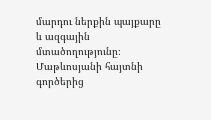մարդու ներքին պայքարը և ազգային մտածողությունը։ Մաթևոսյանի հայտնի գործերից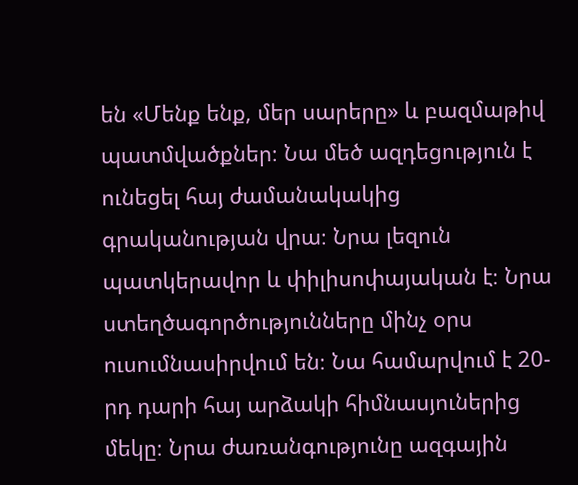են «Մենք ենք, մեր սարերը» և բազմաթիվ պատմվածքներ։ Նա մեծ ազդեցություն է ունեցել հայ ժամանակակից գրականության վրա։ Նրա լեզուն պատկերավոր և փիլիսոփայական է։ Նրա ստեղծագործությունները մինչ օրս ուսումնասիրվում են։ Նա համարվում է 20-րդ դարի հայ արձակի հիմնասյուներից մեկը։ Նրա ժառանգությունը ազգային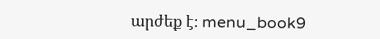արժեք է։ menu_book9